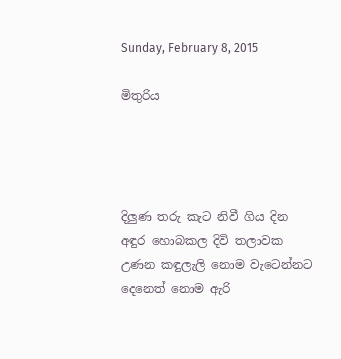Sunday, February 8, 2015

මිතුරිය




දිලුණ තරු කැට නිවී ගිය දින
අඳුර හොබකල දිවි තලාවක
උණන කඳුලැලි නොම වැටෙන්නට
දෙනෙත් නොම ඇරි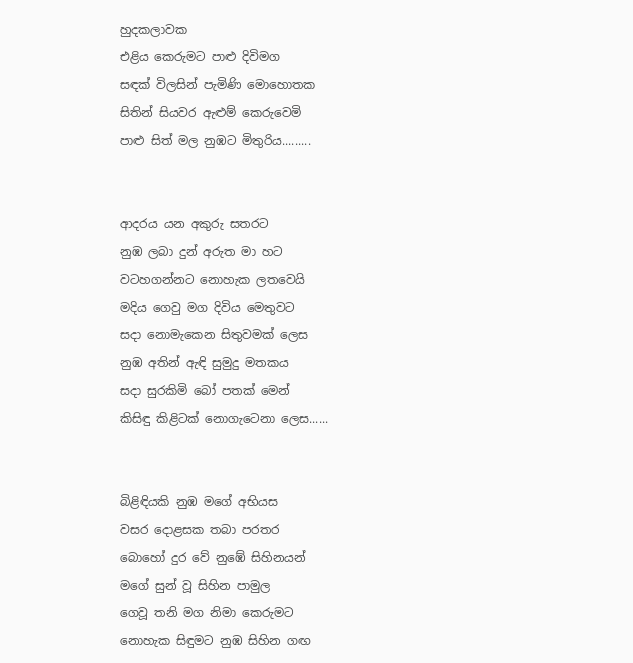හුදකලාවක
එළිය කෙරුමට පාළු දිවිමග
සඳක් විලසින් පැමිණි මොහොතක
සිතින් සියවර ඇළුම් කෙරුවෙමි
පාළු සිත් මල නුඹට මිතුරිය.........


ආදරය යන අකුරු සතරට
නුඹ ලබා දුන් අරුත මා හට
වටහගන්නට නොහැක ලතවෙයි
මදිය ගෙවු මග දිවිය මෙතුවට
සදා නොමැකෙන සිතුවමක් ලෙස
නුඹ අතින් ඇඳි සුමුදු මතකය
සදා සුරකිමි බෝ පතක් මෙන්
කිසිඳු කිළිටක් නොගැටෙනා ලෙස......


බිළිඳියකි නුඹ මගේ අභියස
වසර දොළසක තබා පරතර
බොහෝ දුර වේ නුඹේ සිහිනයන්
මගේ සුන් වූ සිහින පාමුල
ගෙවූ තනි මග නිමා කෙරුමට
නොහැක සිඳුමට නුඹ සිහින ගඟ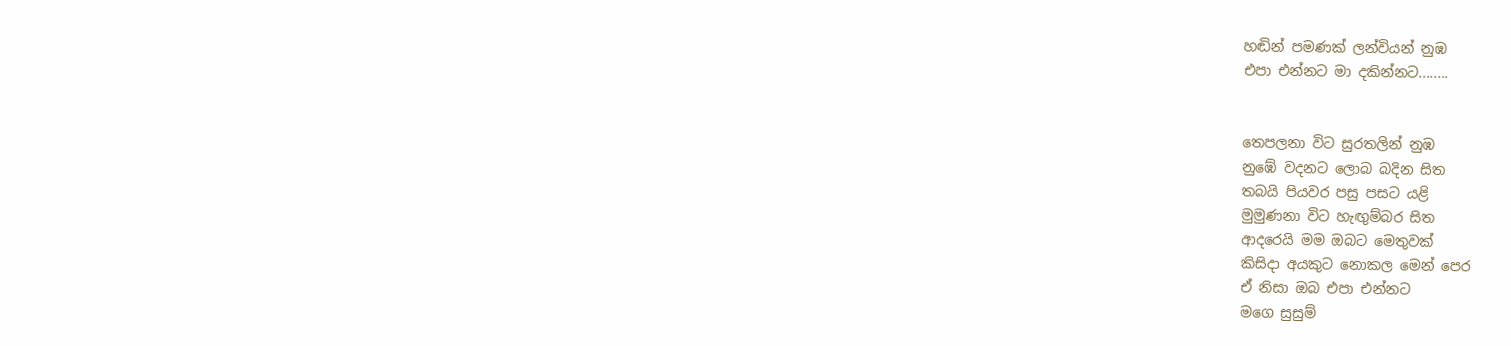හඬින් පමණක් ලන්වියන් නුඹ
එපා එන්නට මා දකින්නට........


තෙපලනා විට සුරතලින් නුඹ
නුඹේ වදනට ලොබ බදින සිත
තබයි පියවර පසු පසට යළි
මුමුණනා විට හැඟුම්බර සිත
ආදරෙයි මම ඔබට මෙතුවක්
කිසිදා අයකුට නොකල මෙන් පෙර
ඒ නිසා ඔබ එපා එන්නට
මගෙ සුසුම්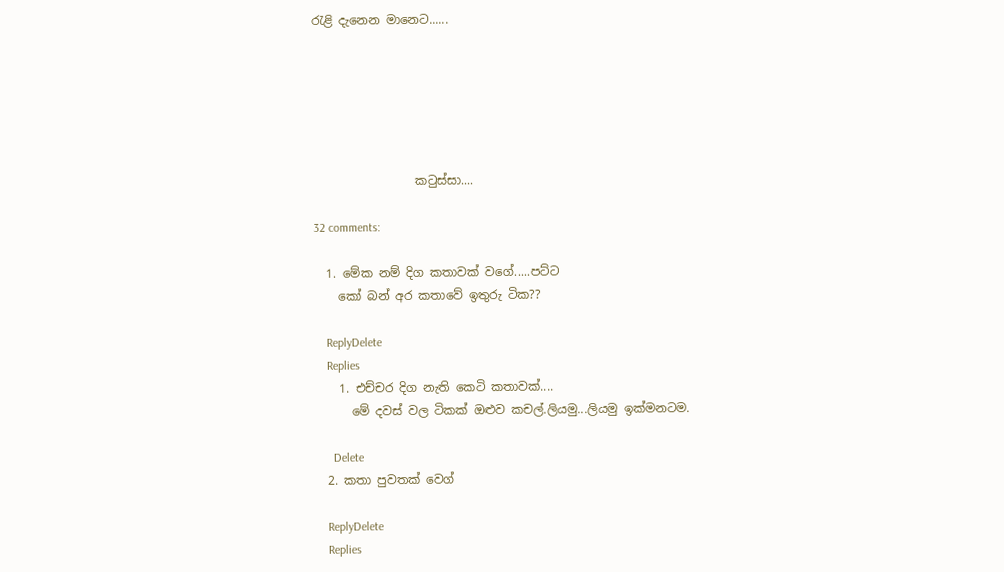රැළි දැනෙන මානෙට......






                 කටුස්සා....

32 comments:

  1. මේක නම් දිග කතාවක් වගේ.....පට්ට
    කෝ බන් අර කතාවේ ඉතුරු ටික??

    ReplyDelete
    Replies
    1. එච්චර දිග නැති කෙටි කතාවක්....
      මේ දවස් වල ටිකක් ඔළුව කචල්.ලියමු...ලියමු ඉක්මනටම.

      Delete
  2. කතා පුවතක් වෙග්

    ReplyDelete
    Replies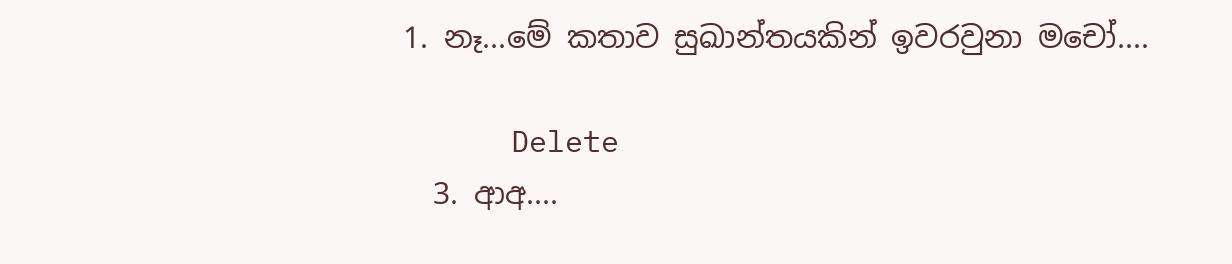1. නෑ...මේ කතාව සුඛාන්තයකින් ඉවරවුනා මචෝ....

      Delete
  3. ආඅ....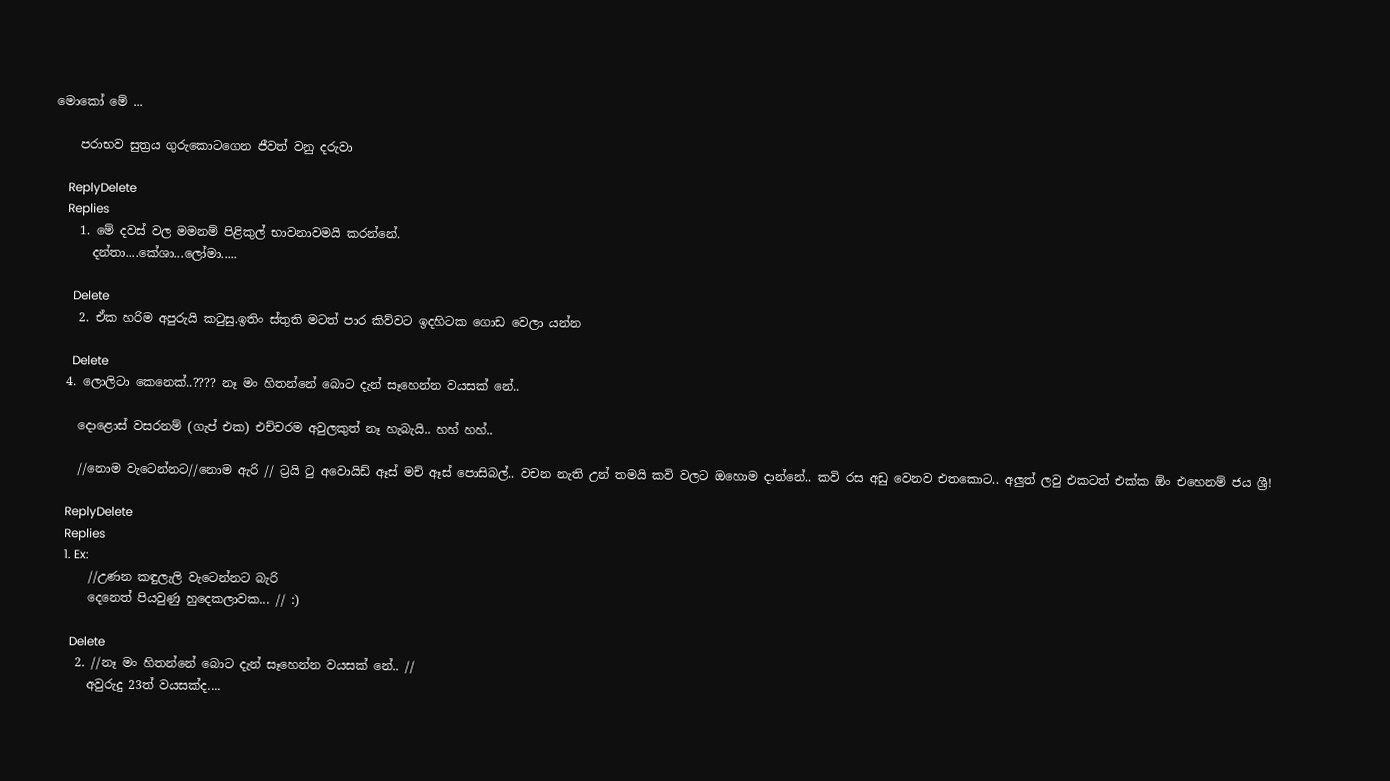මොකෝ මේ ...

    පරාභව සුත්‍රය ගුරුකොටගෙන ජීවත් වනු දරුවා

    ReplyDelete
    Replies
    1. මේ දවස් වල මමනම් පිළිකුල් භාවනාවමයි කරන්නේ.
      දන්තා....කේශා...ලෝමා.....

      Delete
    2. ඒක හරිම අපුරුයි කටුසු.ඉතිං ස්තුති මටත් පාර කිව්වට ඉදහිටක ගොඩ වෙලා යන්න

      Delete
  4. ලොලිටා කෙනෙක්..???? නෑ මං හිතන්නේ බොට දැන් සෑහෙන්න වයසක් නේ..

    දොළොස් වසරනම් (ගැප් එක) එච්චරම අවුලකුත් නෑ හැබැයි.. හහ් හහ්..

    //නොම වැටෙන්නට//නොම ඇරි // ට්‍රයි ටු අවොයිඩ් ඈස් මච් ඈස් පොසිබල්.. වචන නැති උන් තමයි කවි වලට ඔහොම දාන්නේ.. කවි රස අඩු වෙනව එතකොට.. අලුත් ලවු එකටත් එක්ක ඕං එහෙනම් ජය ශ්‍රී!

    ReplyDelete
    Replies
    1. Ex:
      //උණන කඳුලැලි වැටෙන්නට බැරි
      දෙනෙත් පියවුණු හුදෙකලාවක... // :)

      Delete
    2. //නෑ මං හිතන්නේ බොට දැන් සෑහෙන්න වයසක් නේ.. //
      අවුරුදු 23ත් වයසක්ද....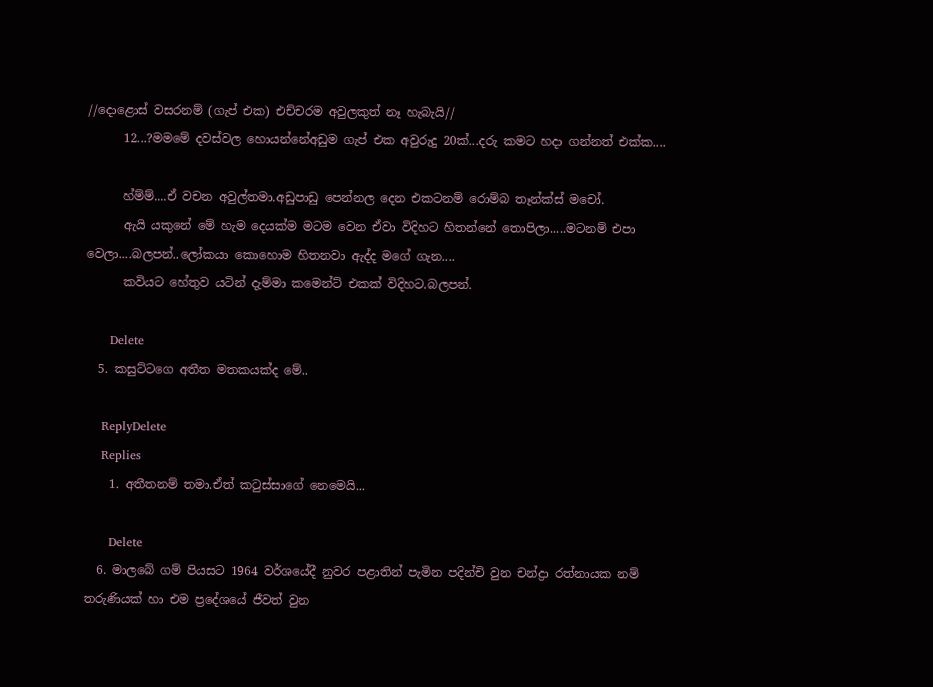//දොළොස් වසරනම් (ගැප් එක) එච්චරම අවුලකුත් නෑ හැබැයි//
      12...?මමමේ දවස්වල හොයන්නේඅඩුම ගැප් එක අවුරුදු 20ක්...දරු කමට හදා ගන්නත් එක්ක....

      හ්ම්ම්....ඒ වචන අවුල්තමා.අඩුපාඩු පෙන්නල දෙන එකටනම් රොම්බ තෑන්ක්ස් මචෝ.
      ඇයි යකුනේ මේ හැම දෙයක්ම මටම වෙන ඒවා විදිහට හිතන්නේ තොපිලා.....මටනම් එපා වෙලා....බලපන්..ලෝකයා කොහොම හිතනවා ඇද්ද මගේ ගැන....
      කවියට හේතුව යටින් දැම්මා කමෙන්ට් එකක් විදිහට.බලපන්.

      Delete
  5. කසුට්ටගෙ අතීත මතකයක්ද මේ..

    ReplyDelete
    Replies
    1. අතීතනම් තමා.ඒත් කටුස්සාගේ නෙමෙයි...

      Delete
  6. මාලබේ ගම් පියසට 1964 වර්ශයේදී නුවර පළාතින් පැමින පදින්චි වුන චන්ද්‍රා රත්නායක නම් තරුණියක් හා එම ප්‍රදේශයේ ජීවත් වුන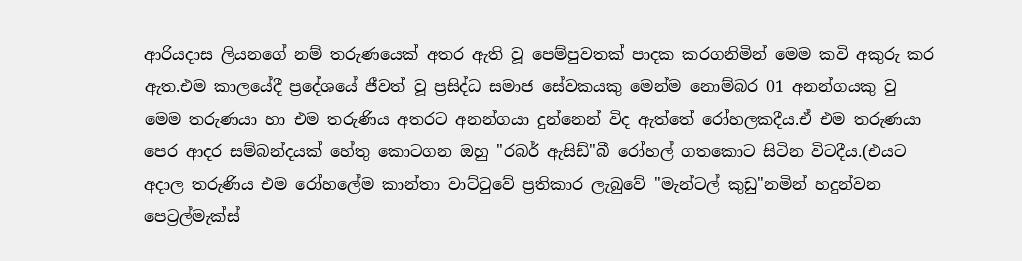ආරියදාස ලියනගේ නම් තරුණයෙක් අතර ඇති වූ පෙම්පුවතක් පාදක කරගනිමින් මෙම කවි අකුරු කර ඇත.එම කාලයේදී ප්‍රදේශයේ ජීවත් වූ ප්‍රසිද්ධ සමාජ සේවකයකු මෙන්ම නොම්බර 01 අනන්ගයකු වු මෙම තරුණයා හා එම තරුණිය අතරට අනන්ගයා දුන්නෙන් විද ඇත්තේ රෝහලකදීය.ඒ එම තරුණයා පෙර ආදර සම්බන්දයක් හේතු කොටගන ඔහු "රබර් ඇසිඩ්"බී රෝහල් ගතකොට සිටින විටදීය.(එයට අදාල තරුණිය එම රෝහලේම කාන්තා වාට්ටුවේ ප්‍රතිකාර ලැබුවේ "මැන්ටල් කුඩු"නමින් හදුන්වන පෙට්‍රල්මැක්ස්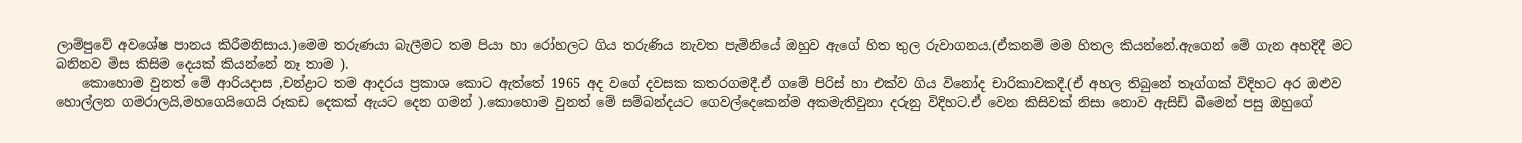ලාම්පුවේ අවශේෂ පානය කිරීමනිසාය.)මෙම තරුණයා බැලීමට තම පියා හා රෝහලට ගිය තරුණිය නැවත පැමිනියේ ඔහුව ඇගේ හිත තුල රුවාගනය.(ඒකනම් මම හිතල කියන්නේ.ඇගෙන් මේ ගැන අහදිදී මට බනිනව මිස කිසිම දෙයක් කියන්නේ නෑ තාම ).
    කොහොම වුනත් මේ ආරියදාස ,චන්ද්‍රාට තම ආදරය ප්‍රකාශ කොට ඇත්තේ 1965 අද වගේ දවසක කතරගමදී.ඒ ගමේ පිරිස් හා එක්ව ගිය විනෝද චාරිකාවකදී.(ඒ අහල තිබුනේ තෑග්ගක් විදිහට අර ඔළුව හොල්ලන ගමරාලයි,මහගෙයිගෙයි රූකඩ දෙකක් ඇයට දෙන ගමන් ).කොහොම වුනත් මේ සම්බන්දයට ගෙවල්දෙකෙන්ම අකමැතිවුනා දරුනු විදිහට.ඒ වෙන කිසිවක් නිසා නොව ඇසිඩ් බීමෙන් පසු ඔහුගේ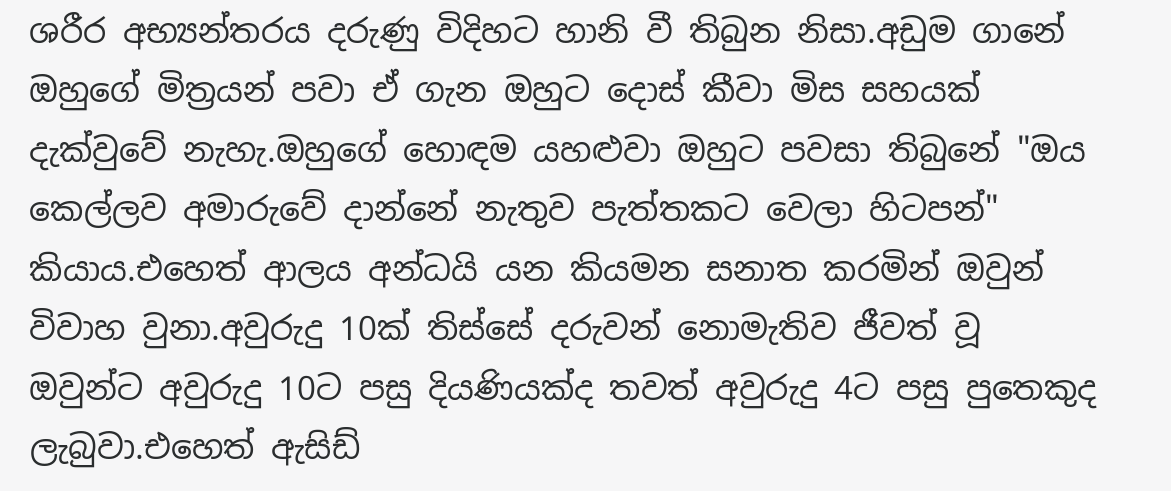ශරීර අභ්‍යන්තරය දරුණු විදිහට හානි වී තිබුන නිසා.අඩුම ගානේ ඔහුගේ මිත්‍රයන් පවා ඒ ගැන ඔහුට දොස් කීවා මිස සහයක් දැක්වුවේ නැහැ.ඔහුගේ හොඳම යහළුවා ඔහුට පවසා තිබුනේ "ඔය කෙල්ලව අමාරුවේ දාන්නේ නැතුව පැත්තකට වෙලා හිටපන්" කියාය.එහෙත් ආලය අන්ධයි යන කියමන සනාත කරමින් ඔවුන් විවාහ වුනා.අවුරුදු 10ක් තිස්සේ දරුවන් නොමැතිව ජීවත් වූ ඔවුන්ට අවුරුදු 10ට පසු දියණියක්ද තවත් අවුරුදු 4ට පසු පුතෙකුද ලැබුවා.එහෙත් ඇසිඩ්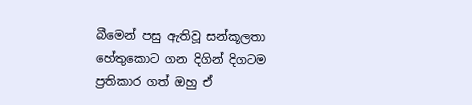බීමෙන් පසු ඇතිවූ සන්කූලතා හේතුකොට ගන දිගින් දිගටම ප්‍රතිකාර ගත් ඔහු ඒ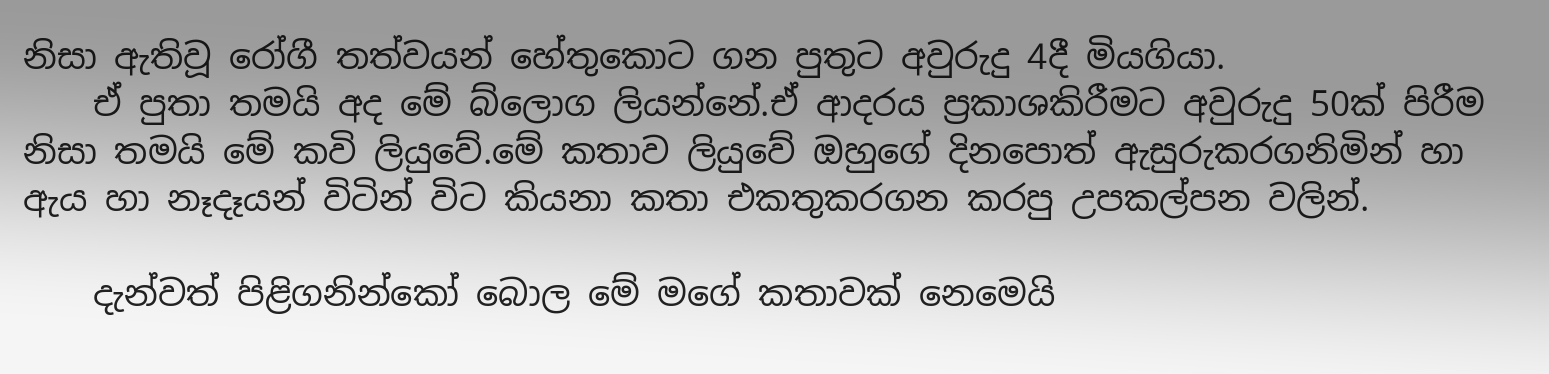නිසා ඇතිවූ රෝගී තත්වයන් හේතුකොට ගන පුතුට අවුරුදු 4දී මියගියා.
    ඒ පුතා තමයි අද මේ බ්ලොග ලියන්නේ.ඒ ආදරය ප්‍රකාශකිරීමට අවුරුදු 50ක් පිරීම නිසා තමයි මේ කවි ලියුවේ.මේ කතාව ලියුවේ ඔහුගේ දිනපොත් ඇසුරුකරගනිමින් හා ඇය හා නෑදෑයන් විටින් විට කියනා කතා එකතුකරගන කරපු උපකල්පන වලින්.

    දැන්වත් පිළිගනින්කෝ බොල මේ මගේ කතාවක් නෙමෙයි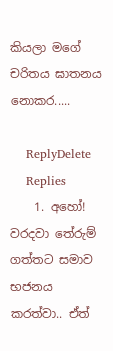කියලා මගේ චරිතය ඝාතනය නොකර.....

    ReplyDelete
    Replies
    1. අහෝ! වරදවා තේරුම් ගත්තට සමාව භජනය කරත්වා.. ඒත්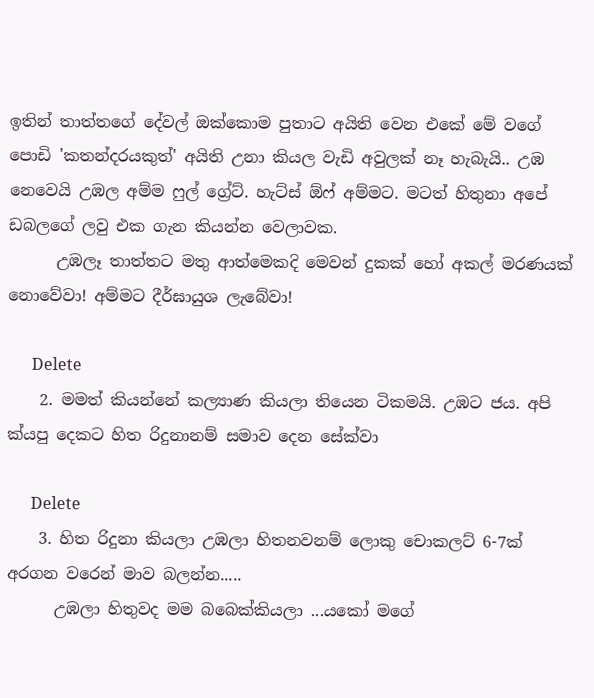ඉතින් තාත්තගේ දේවල් ඔක්කොම පුතාට අයිති වෙන එකේ මේ වගේ පොඩි 'කතන්දරයකුත්' අයිති උනා කියල වැඩි අවුලක් නෑ හැබැයි.. උඹ නෙවෙයි උඹල අම්ම ෆුල් ග්‍රේට්. හැට්ස් ඕෆ් අම්මට. මටත් හිතුනා අපේ ඩබලගේ ලවු එක ගැන කියන්න වෙලාවක.
      උඹලෑ තාත්තට මතු ආත්මෙකදි මෙවන් දුකක් හෝ අකල් මරණයක් නොවේවා! අම්මට දීර්ඝායුශ ලැබේවා!

      Delete
    2. මමත් කියන්නේ කල්‍යාණ කියලා තියෙන ටිකමයි. උඹට ජය. අපි ක්යපු දෙකට හිත රිදුනානම් සමාව දෙන සේක්වා

      Delete
    3. හිත රිදුනා කියලා උඹලා හිතනවනම් ලොකු චොකලට් 6-7ක් අරගන වරෙන් මාව බලන්න.....
      උඹලා හිතුවද මම බබෙක්කියලා ...යකෝ මගේ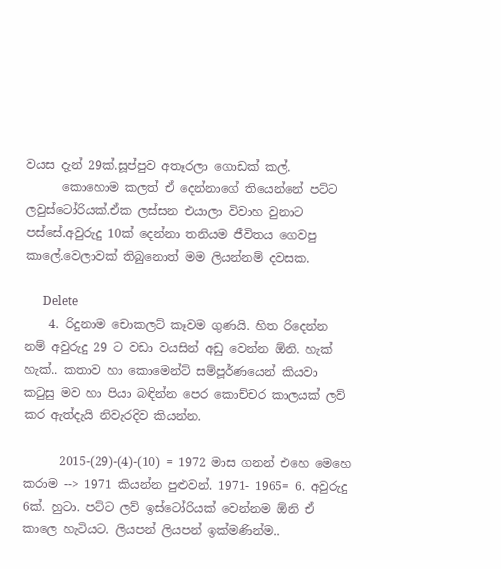වයස දැන් 29ක්.සූප්පුව අතෑරලා ගොඩක් කල්.
      කොහොම කලත් ඒ දෙන්නාගේ තියෙන්නේ පට්ට ලවුස්ටෝරියක්.ඒක ලස්සන එයාලා විවාහ වුනාට පස්සේ.අවුරුදු 10ක් දෙන්නා තනියම ජීවිතය ගෙවපු කාලේ.වෙලාවක් තිබුනොත් මම ලියන්නම් දවසක.

      Delete
    4. රිදුනාම චොකලට් කෑවම ගුණයි. හිත රිදෙන්න නම් අවුරුදු 29 ට වඩා වයසින් අඩු වෙන්න ඕනි. හැක් හැක්.. කතාව හා කොමෙන්ට් සම්පූර්ණයෙන් කියවා කටුසු මව හා පියා බඳින්න පෙර කොච්චර කාලයක් ලව් කර ඇත්දැයි නිවැරදිව කියන්න.

      2015-(29)-(4)-(10) = 1972 මාස ගනන් එහෙ මෙහෙ කරාම --> 1971 කියන්න පුළුවන්. 1971- 1965= 6. අවුරුදු 6ක්. හුටා. පට්ට ලව් ඉස්ටෝරියක් වෙන්නම ඕනි ඒ කාලෙ හැටියට. ලියපන් ලියපන් ඉක්මණින්ම..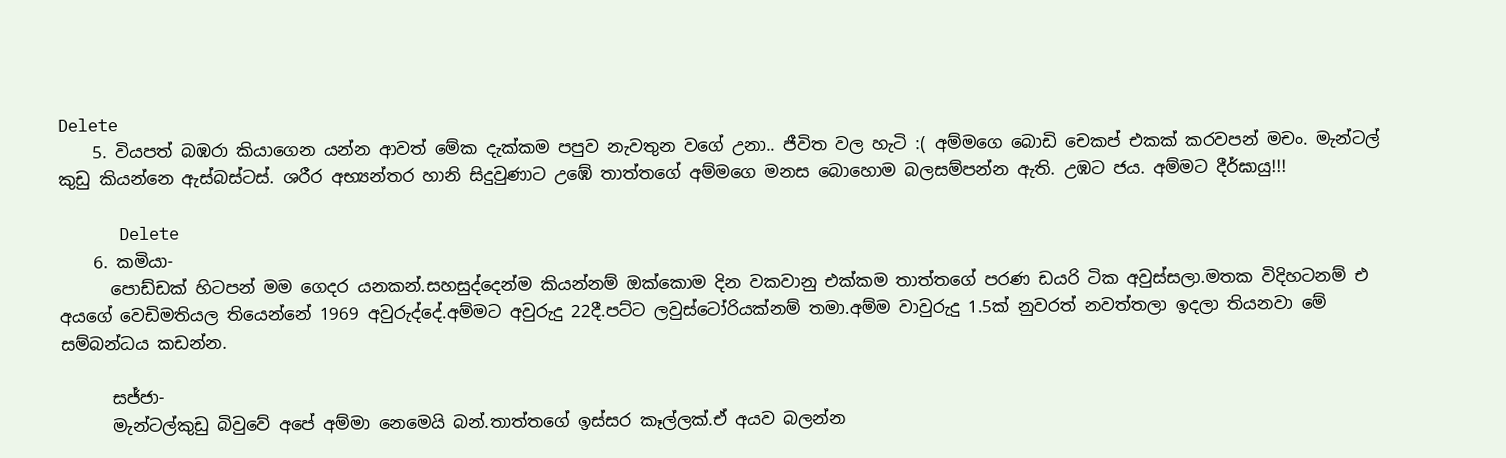Delete
    5. වියපත් බඹරා කියාගෙන යන්න ආවත් මේක දැක්කම පපුව නැවතුන වගේ උනා.. ජීවිත වල හැටි :( අම්මගෙ බොඩි චෙකප් එකක් කරවපන් මචං. මැන්ටල් කුඩු කියන්නෙ ඇස්බස්ටස්. ශරීර අභ්‍යන්තර හානි සිදුවුණාට උඹේ තාත්තගේ අම්මගෙ මනස බොහොම බලසම්පන්න ඇති. උඹට ජය. අම්මට දීර්ඝායු!!!

      Delete
    6. කමියා-
      පොඩ්ඩක් හිටපන් මම ගෙදර යනකන්.සහසුද්දෙන්ම කියන්නම් ඔක්කොම දින වකවානු එක්කම තාත්තගේ පරණ ඩයරි ටික අවුස්සලා.මතක විදිහටනම් එ අයගේ වෙඩිමතියල තියෙන්නේ 1969 අවුරුද්දේ.අම්මට අවුරුදු 22දී.පට්ට ලවුස්ටෝරියක්නම් තමා.අම්ම වාවුරුදු 1.5ක් නුවරත් නවත්තලා ඉදලා තියනවා මේ සම්බන්ධය කඩන්න.

      සජ්ජා-
      මැන්ටල්කුඩු බිවුවේ අපේ අම්මා නෙමෙයි බන්.තාත්තගේ ඉස්සර කෑල්ලක්.ඒ අයව බලන්න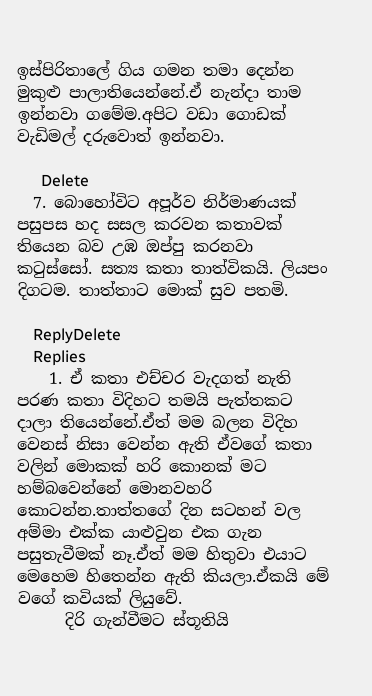ඉස්පිරිතාලේ ගිය ගමන තමා දෙන්න මුකුළු පාලාතියෙන්නේ.ඒ නැන්දා තාම ඉන්නවා ගමේම.අපිට වඩා ගොඩක් වැඩිමල් දරුවොත් ඉන්නවා.

      Delete
  7. බොහෝවිට අපූර්ව නිර්මාණයක් පසුපස හද සසල කරවන කතාවක් තියෙන බව උඹ ඔප්පු කරනවා කටුස්සෝ. සත්‍ය කතා තාත්විකයි. ලියපං දිගටම. තාත්තාට මොක් සුව පතමි.

    ReplyDelete
    Replies
    1. ඒ කතා එච්චර වැදගත් නැති පරණ කතා විදිහට තමයි පැත්තකට දාලා තියෙන්නේ.ඒත් මම බලන විදිහ වෙනස් නිසා වෙන්න ඇති ඒවගේ කතා වලින් මොකක් හරි කොනක් මට හම්බවෙන්නේ මොනවහරි කොටන්න.තාත්තගේ දින සටහන් වල අම්මා එක්ක යාළුවුන එක ගැන පසුතැවීමක් නෑ.ඒත් මම හිතුවා එයාට මෙහෙම හිතෙන්න ඇති කියලා.ඒකයි මේ වගේ කවියක් ලියුවේ.
      දිරි ගැන්වීමට ස්තූතියි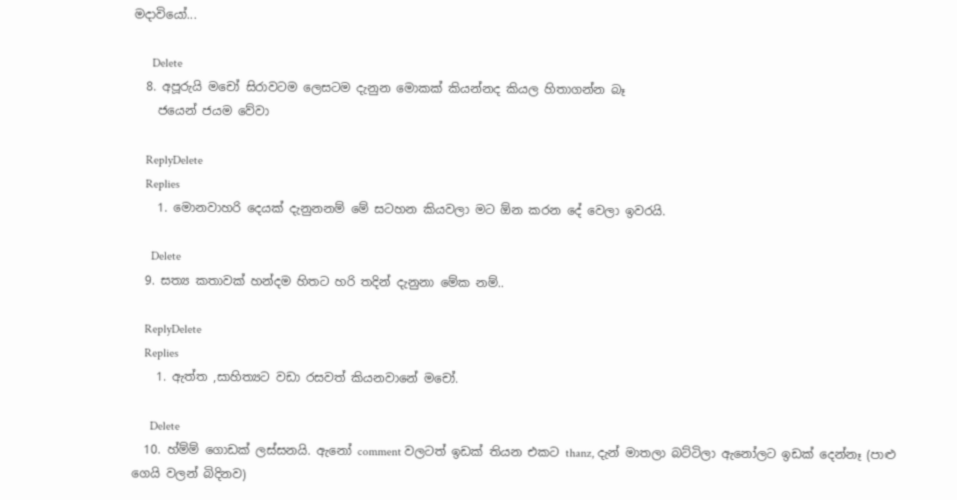මදාවියෝ...

      Delete
  8. අපූරුයි මචෝ සිරාවටම ලෙසටම දැනුන මොකක් කියන්නද කියල හිතාගන්න බෑ
    ජයෙන් ජයම වේවා

    ReplyDelete
    Replies
    1. මොනවාහරි දෙයක් දැනුනනම් මේ සටහන කියවලා මට ඕන කරන දේ වෙලා ඉවරයි.

      Delete
  9. සත්‍ය කතාවක් හන්දම හිතට හරි තදින් දැනුනා මේක නම්..

    ReplyDelete
    Replies
    1. ඇත්ත ,සාහිත්‍යට වඩා රසවත් කියනවානේ මචෝ.

      Delete
  10. හ්ම්ම් ගොඩක් ලස්සනයි. ඇනෝ comment වලටත් ඉඩක් තියන එකට thanz, දැන් මාතලා බට්ටිලා ඇනෝලට ඉඩක් දෙන්නෑ (පාළු ගෙයි වලන් බිදිනව)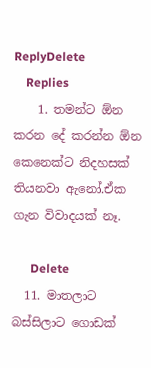ReplyDelete
    Replies
    1. තමන්ට ඕන කරන දේ කරන්න ඕන කෙනෙක්ට නිදහසක් තියනවා ඇනෝ.ඒක ගැන විවාදයක් නෑ.

      Delete
  11. මාතලාට බස්සිලාට ගොඩක්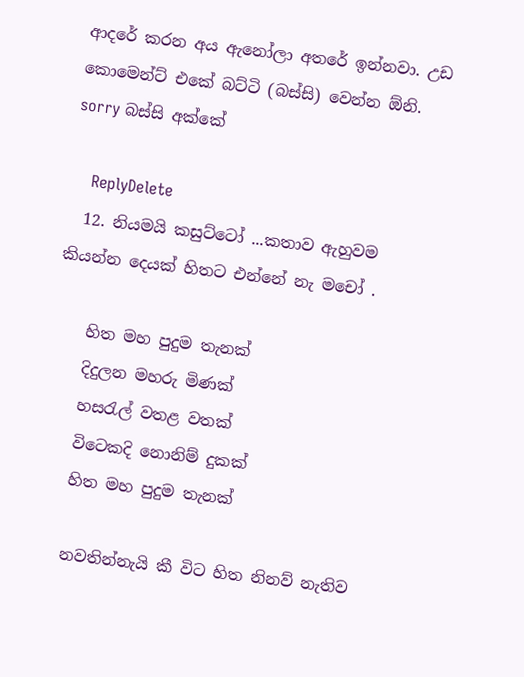ආදරේ කරන අය ඇනෝලා අතරේ ඉන්නවා. උඩ කොමෙන්ට් එකේ බට්ටි (බස්සි) වෙන්න ඕනි. sorry බස්සි අක්කේ

    ReplyDelete
  12. නියමයි කසුට්ටෝ ...කතාව ඇහුවම කියන්න දෙයක් හිතට එන්නේ නැ මචෝ .

    හිත මහ පුදුම තැනක්
    දිදුලන මහරු මිණක්
    හසරැල් වතළ වතක්
    විටෙකදි නොනිම් දුකක්
    හිත මහ පුදුම තැනක්

    නවතින්නැයි කී විට හිත නිනව් නැතිව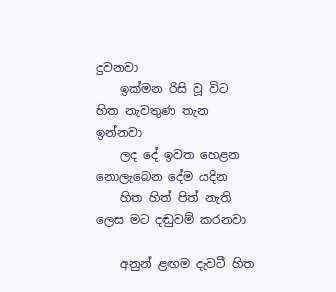දුවනවා
    ඉක්මන රිසි වූ විට හිත නැවතුණ තැන ඉන්නවා
    ලද දේ ඉවත හෙළන නොලැබෙන දේම යදින
    හිත හිත් පිත් නැති ලෙස මට දඬුවම් කරනවා

    අනුන් ළඟම දැවටී හිත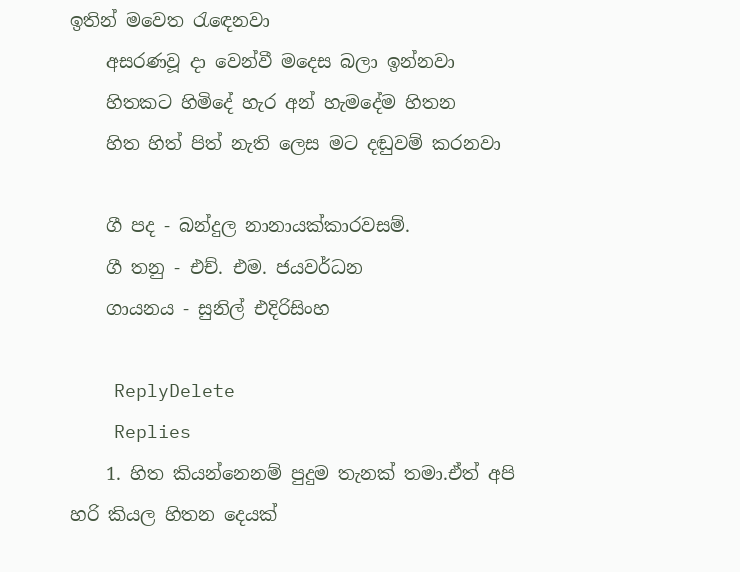ඉතින් මවෙත රැඳෙනවා
    අසරණවූ දා වෙන්වී මදෙස බලා ඉන්නවා
    හිතකට හිමිදේ හැර අන් හැමදේම හිතන
    හිත හිත් පිත් නැති ලෙස මට දඬුවම් කරනවා

    ගී පද - බන්දුල නානායක්කාරවසම්.
    ගී තනු - එච්. එම. ජයවර්ධන
    ගායනය - සුනිල් එදිරිසිංහ

    ReplyDelete
    Replies
    1. හිත කියන්නෙනම් පුදුම තැනක් තමා.ඒත් අපි හරි කියල හිතන දෙයක්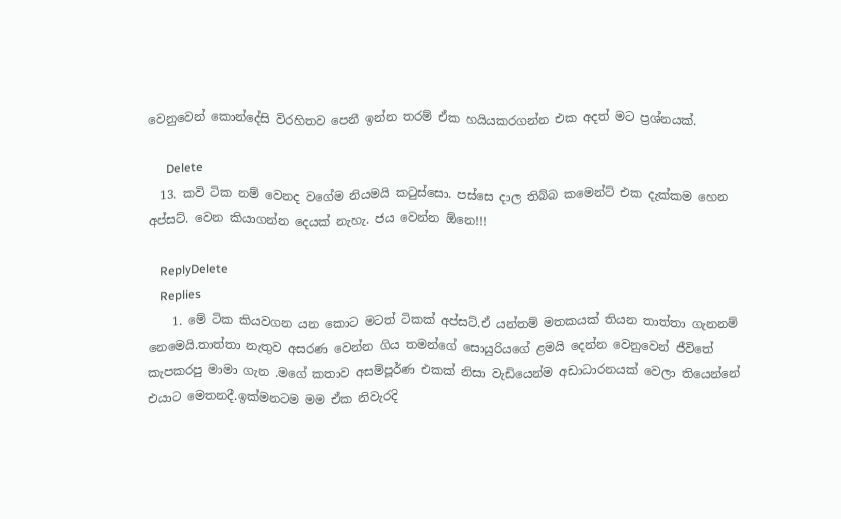වෙනුවෙන් කොන්දේසි විරහිතව පෙනී ඉන්න තරම් ඒක හයියකරගන්න එක අදත් මට ප්‍රශ්නයක්.

      Delete
  13. කවි ටික නම් වෙනද වගේම නියමයි කටුස්සො. පස්සෙ දාල තිබ්බ කමෙන්ට් එක දැක්කම හෙන අප්සට්. වෙන කියාගන්න දෙයක් නැහැ. ජය වෙන්න ඕනෙ!!!

    ReplyDelete
    Replies
    1. මේ ටික කියවගන යන කොට මටත් ටිකක් අප්සට්.ඒ යන්තම් මතකයක් තියන තාත්තා ගැනනම් නෙමෙයි.තාත්තා නැතුව අසරණ වෙන්න ගිය තමන්ගේ සොයුරියගේ ළමයි දෙන්න වෙනුවෙන් ජීවිතේ කැපකරපු මාමා ගැන .මගේ කතාව අසම්පූර්ණ එකක් නිසා වැඩියෙන්ම අඩාධාරනයක් වෙලා තියෙන්නේ එයාට මෙතනදී.ඉක්මනටම මම ඒක නිවැරදි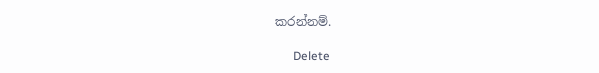කරන්නම්.

      Delete